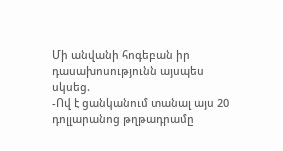Մի անվանի հոգեբան իր դասախոսությունն այսպես սկսեց.
-Ով է ցանկանում տանալ այս 20 դոլլարանոց թղթադրամը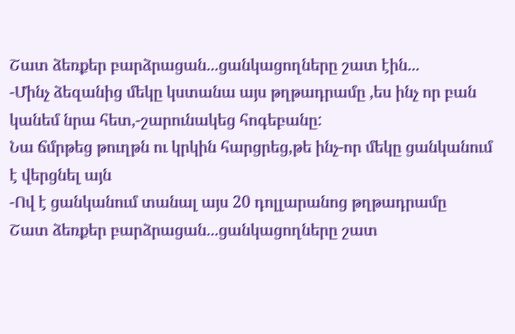Շատ ձեռքեր բարձրացան...ցանկացողները շատ էին...
-Մինչ ձեզանից մեկը կստանա այս թղթադրամը ,ես ինչ որ բան կանեմ նրա հետ,-շարունակեց հոգեբանը:
Նա ճմրթեց թուղթն ու կրկին հարցրեց,թե ինչ-որ մեկը ցանկանում է վերցնել այն
-Ով է ցանկանում տանալ այս 20 դոլլարանոց թղթադրամը
Շատ ձեռքեր բարձրացան...ցանկացողները շատ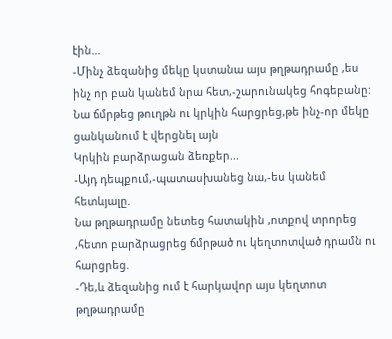էին...
-Մինչ ձեզանից մեկը կստանա այս թղթադրամը ,ես ինչ որ բան կանեմ նրա հետ,-շարունակեց հոգեբանը:
Նա ճմրթեց թուղթն ու կրկին հարցրեց,թե ինչ-որ մեկը ցանկանում է վերցնել այն
Կրկին բարձրացան ձեռքեր...
-Այդ դեպքում,-պատասխանեց նա,-ես կանեմ հետևյալը.
Նա թղթադրամը նետեց հատակին ,ոտքով տրորեց ,հետո բարձրացրեց ճմրթած ու կեղտոտված դրամն ու հարցրեց.
-Դե,և ձեզանից ում է հարկավոր այս կեղտոտ թղթադրամը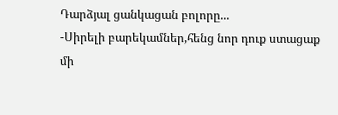Դարձյալ ցանկացան բոլորը...
-Սիրելի բարեկամներ,հենց նոր դուք ստացաք մի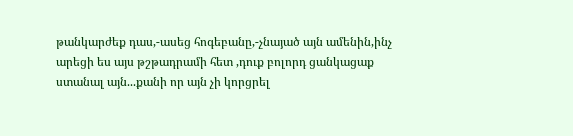թանկարժեք դաս,-ասեց հոգեբանը,-չնայած այն ամենին,ինչ արեցի ես այս թշթադրամի հետ ,դուք բոլորդ ցանկացաք ստանալ այն...քանի որ այն չի կորցրել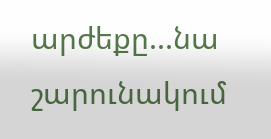արժեքը...նա շարունակում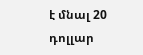է մնալ 20 դոլլար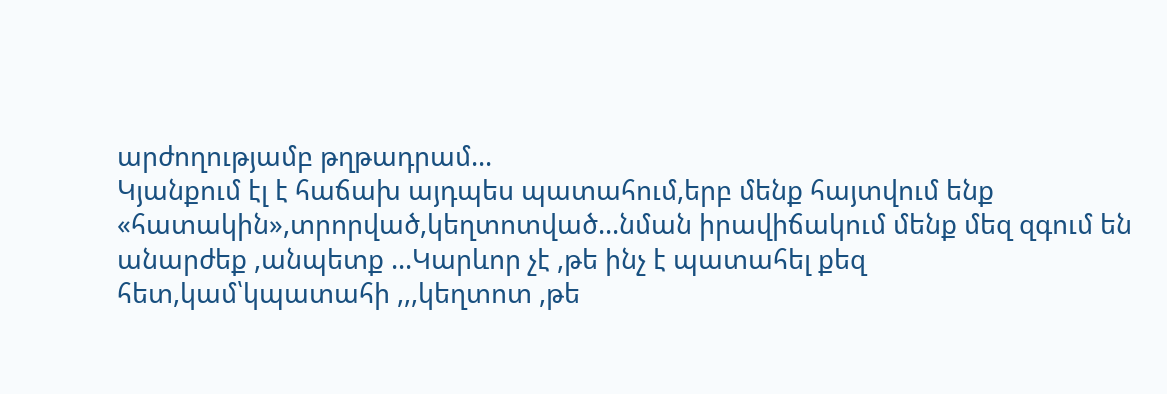արժողությամբ թղթադրամ...
Կյանքում էլ է հաճախ այդպես պատահում,երբ մենք հայտվում ենք «հատակին»,տրորված,կեղտոտված...նման իրավիճակում մենք մեզ զգում են անարժեք ,անպետք ...Կարևոր չէ ,թե ինչ է պատահել քեզ հետ,կամ՝կպատահի ,,,կեղտոտ ,թե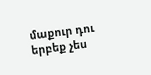մաքուր դու երբեք չես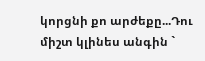կորցնի քո արժեքը...Դու միշտ կլինես անգին `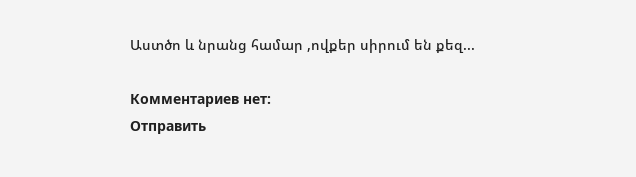Աստծո և նրանց համար ,ովքեր սիրում են քեզ...

Комментариев нет:
Отправить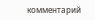комментарий